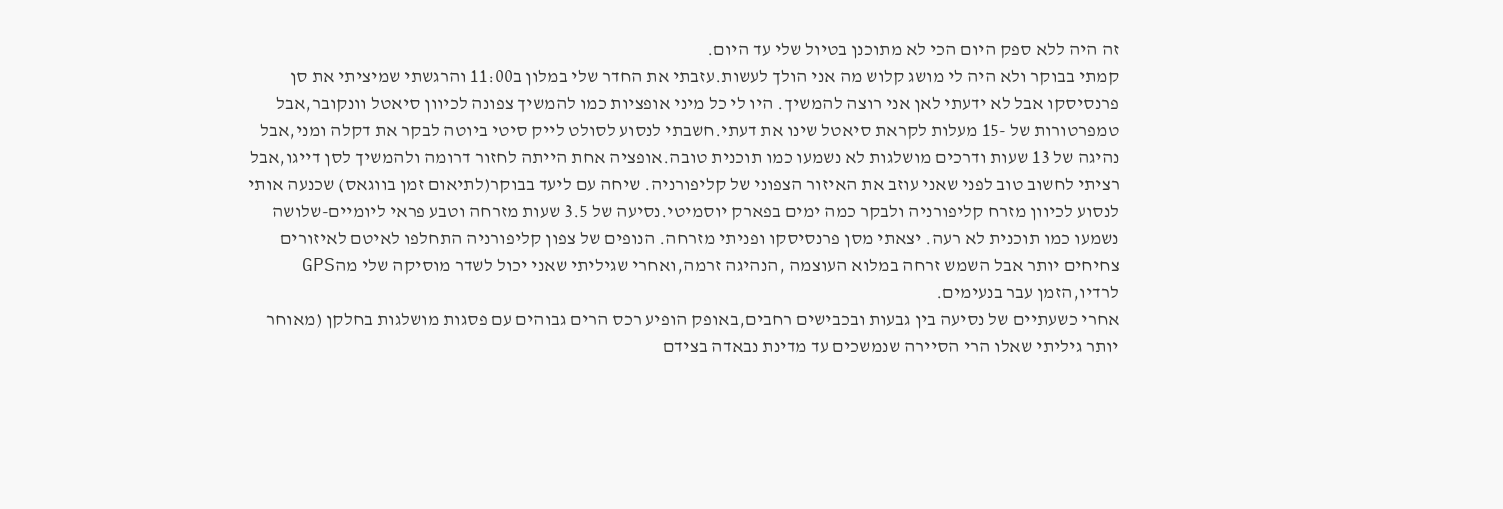זה היה ללא ספק היום הכי לא מתוכנן בטיול שלי עד היום.
קמתי בבוקר ולא היה לי מושג קלוש מה אני הולך לעשות.עזבתי את החדר שלי במלון ב11:00 והרגשתי שמיציתי את סן פרנסיסקו אבל לא ידעתי לאן אני רוצה להמשיך. היו לי כל מיני אופציות כמו להמשיך צפונה לכיוון סיאטל וונקובר,אבל טמפרטורות של -15 מעלות לקראת סיאטל שינו את דעתי.חשבתי לנסוע לסולט לייק סיטי ביוטה לבקר את דקלה ומני,אבל נהיגה של 13 שעות ודרכים מושלגות לא נשמעו כמו תוכנית טובה.אופציה אחת הייתה לחזור דרומה ולהמשיך לסן דייגו,אבל רציתי לחשוב טוב לפני שאני עוזב את האיזור הצפוני של קליפורניה. שיחה עם ליעד בבוקר(לתיאום זמן בווגאס) שכנעה אותי לנסוע לכיוון מזרח קליפורניה ולבקר כמה ימים בפארק יוסמיטי.נסיעה של 3.5 שעות מזרחה וטבע פראי ליומיים-שלושה נשמעו כמו תוכנית לא רעה. יצאתי מסן פרנסיסקו ופניתי מזרחה. הנופים של צפון קליפורניה התחלפו לאיטם לאיזורים צחיחים יותר אבל השמש זרחה במלוא העוצמה ,הנהיגה זרמה,ואחרי שגיליתי שאני יכול לשדר מוסיקה שלי מהGPS לרדיו,הזמן עבר בנעימים.
אחרי כשעתיים של נסיעה בין גבעות ובכבישים רחבים,באופק הופיע רכס הרים גבוהים עם פסגות מושלגות בחלקן (מאוחר יותר גיליתי שאלו הרי הסיירה שנמשכים עד מדינת נבאדה בצידם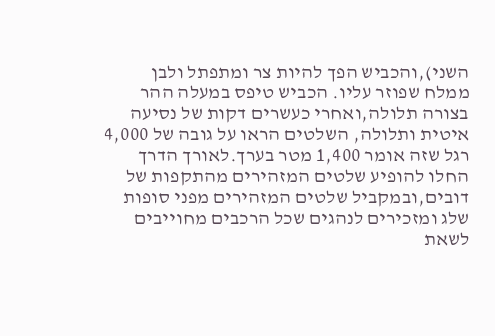השני),והכביש הפך להיות צר ומתפתל ולבן ממלח שפוזר עליו. הכביש טיפס במעלה ההר בצורה תלולה,ואחרי כעשרים דקות של נסיעה איטית ותלולה, השלטים הראו על גובה של 4,000 רגל שזה אומר 1,400 מטר בערך.לאורך הדרך החלו להופיע שלטים המזהירים מהתקפות של דובים,ובמקביל שלטים המזהירים מפני סופות שלג ומזכירים לנהגים שכל הרכבים מחוייבים לשאת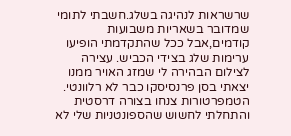שרשראות לנהיגה בשלג.חשבתי לתומי שמדובר בשאריות משבועות קודמים,אבל ככל שהתקדמתי הופיעו ערימות שלג בצידי הכביש. עצירה לצילום הבהירה לי שמזג האויר ממנו יצאתי בסן פרנסיסקו כבר לא רלוונטי. הטמפרטורות צנחו בצורה דרסטית והתחלתי לחשוש שהספונטניות שלי לא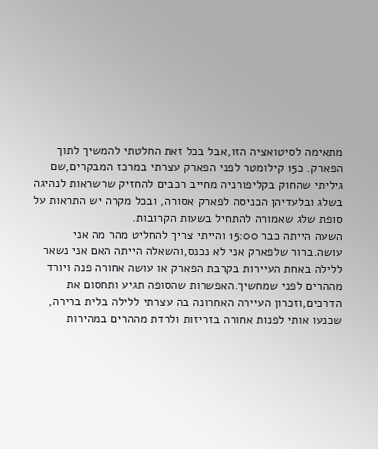מתאימה לסיטואציה הזו,אבל בכל זאת החלטתי להמשיך לתוך הפארק. כ15 קילומטר לפני הפארק עצרתי במרכז המבקרים,שם גיליתי שהחוק בקליפורניה מחייב רכבים להחזיק שרשראות לנהיגה בשלג ובלעדיהן הכניסה לפארק אסורה, ובכל מקרה יש התראות על סופת שלג שאמורה להתחיל בשעות הקרובות.
השעה הייתה כבר 15:00 והייתי צריך להחליט מהר מה אני עושה.ברור שלפארק אני לא נכנס,והשאלה הייתה האם אני נשאר ללילה באחת העיירות בקרבת הפארק או עושה אחורה פנה ויורד מההרים לפני שמחשיך.האפשרות שהסופה תגיע ותחסום את הדרכים,וזכרון העיירה האחרונה בה עצרתי ללילה בלית ברירה, שכנעו אותי לפנות אחורה בזריזות ולרדת מההרים במהירות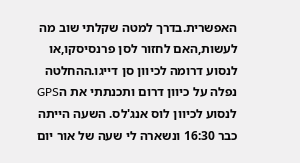האפשרית.בדרך למטה שקלתי שוב מה לעשות,האם לחזור לסן פרנסיסקו,או לנסוע דרומה לכיוון סן דייגו.ההחלטה נפלה על כיוון דרום ותכנתתי את הGPS לנסוע לכיוון לוס אנג'לס. השעה הייתה כבר 16:30 ונשארה לי שעה של אור יום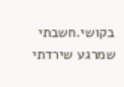בקושי.חשבתי שמרגע שירדתי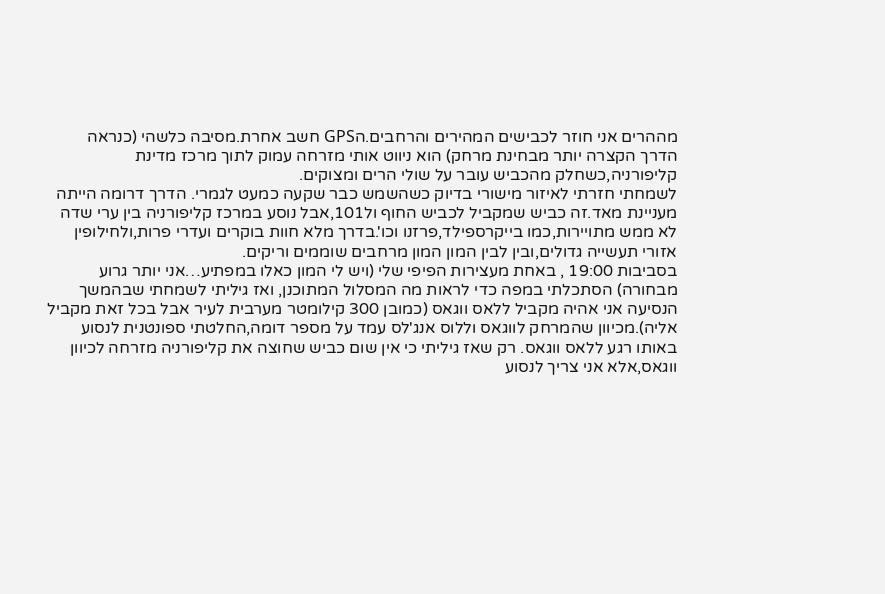מההרים אני חוזר לכבישים המהירים והרחבים.הGPS חשב אחרת.מסיבה כלשהי (כנראה הדרך הקצרה יותר מבחינת מרחק) הוא ניווט אותי מזרחה עמוק לתוך מרכז מדינת קליפורניה,כשחלק מהכביש עובר על שולי הרים ומצוקים.
לשמחתי חזרתי לאיזור מישורי בדיוק כשהשמש כבר שקעה כמעט לגמרי. הדרך דרומה הייתה מעניינת מאד.זה כביש שמקביל לכביש החוף ול101,אבל נוסע במרכז קליפורניה בין ערי שדה לא ממש מתויירות,כמו בייקרספילד,פרזנו וכו'.בדרך מלא חוות בוקרים ועדרי פרות,ולחילופין אזורי תעשייה גדולים,ובין לבין המון המון מרחבים שוממים וריקים.
בסביבות 19:00 , באחת מעצירות הפיפי שלי (ויש לי המון כאלו במפתיע…אני יותר גרוע מבחורה) הסתכלתי במפה כדי לראות מה המסלול המתוכנן, ואז גיליתי לשמחתי שבהמשך הנסיעה אני אהיה מקביל ללאס ווגאס (כמובן 300 קילומטר מערבית לעיר אבל בכל זאת מקביל אליה).מכיוון שהמרחק לווגאס וללוס אנג'לס עמד על מספר דומה,החלטתי ספונטנית לנסוע באותו רגע ללאס ווגאס. רק שאז גיליתי כי אין שום כביש שחוצה את קליפורניה מזרחה לכיוון ווגאס,אלא אני צריך לנסוע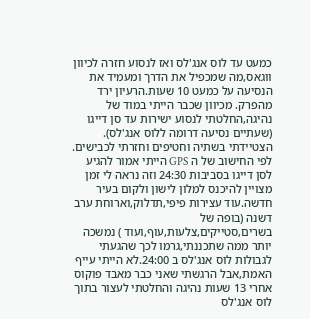כמעט עד לוס אנג'לס ואז לנסוע חזרה לכיוון ווגאס,מה שמכפיל את הדרך ומעמיד את הנסיעה על כמעט 10 שעות.הרעיון ירד מהפרק. מכיוון שכבר הייתי במוד של נהיגה,החלטתי לנסוע ישירות עד סן דייגו (שעתיים נסיעה דרומה ללוס אנג'לס). הצטיידתי בשתיה וחטיפים וחזרתי לכבישים. לפי החישוב של ה GPS הייתי אמור להגיע לסן דייגו בסביבות 24:30 וזה נראה לי זמן מצויין להיכנס למלון לישון ולקום בעיר חדשה.עוד עצירות פיפי,תדלוק,וארוחת ערב דשנה (בופה של בשרים,סטייקים,צלעות,עוף,ועוד ) נמשכה יותר ממה שתכננתי,גרמו לכך שהגעתי לגבולות לוס אנג'לס ב 24:00.לא הייתי עייף האמת,אבל הרגשתי שאני כבר מאבד פוקוס אחרי 13 שעות נהיגה והחלטתי לעצור בתוך לוס אנג'לס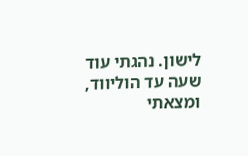לישון. נהגתי עוד שעה עד הוליווד, ומצאתי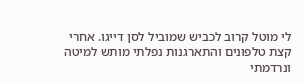לי מוטל קרוב לכביש שמוביל לסן דייגו. אחרי קצת טלפונים והתארגנות נפלתי מותש למיטה ונרדמתי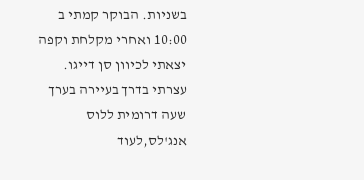בשניות. הבוקר קמתי ב 10:00 ואחרי מקלחת וקפה יצאתי לכיוון סן דייגו. עצרתי בדרך בעיירה בערך שעה דרומית ללוס אנג'לס,לעוד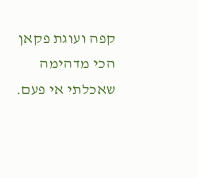קפה ועוגת פקאן הכי מדהימה שאכלתי אי פעם.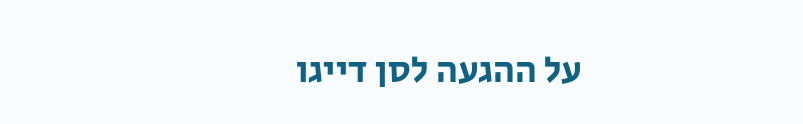על ההגעה לסן דייגו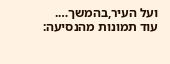ועל העיר,בהמשך….
עוד תמונות מהנסיעה: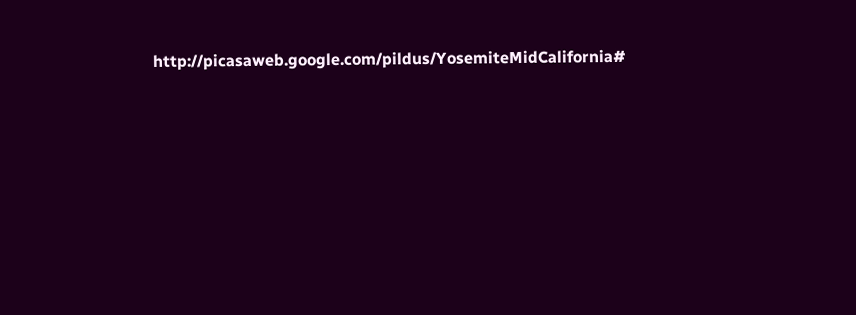http://picasaweb.google.com/pildus/YosemiteMidCalifornia#